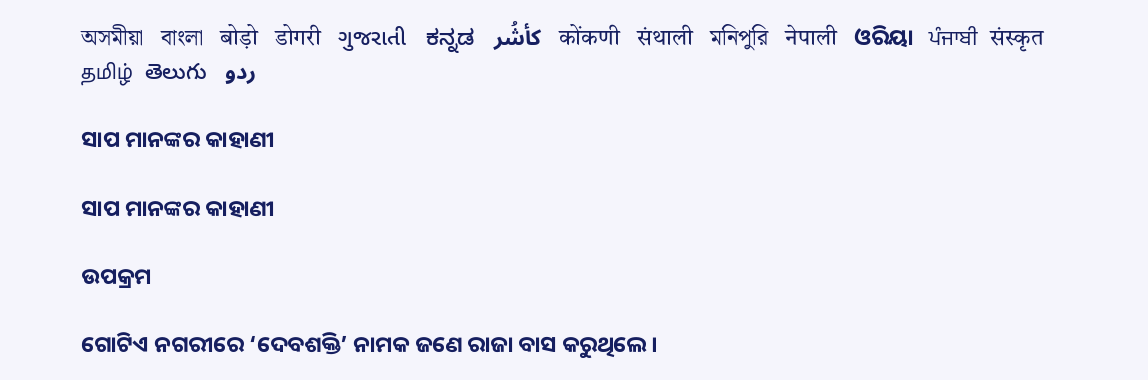অসমীয়া   বাংলা   बोड़ो   डोगरी   ગુજરાતી   ಕನ್ನಡ   كأشُر   कोंकणी   संथाली   মনিপুরি   नेपाली   ଓରିୟା   ਪੰਜਾਬੀ   संस्कृत   தமிழ்  తెలుగు   ردو

ସାପ ମାନଙ୍କର କାହାଣୀ

ସାପ ମାନଙ୍କର କାହାଣୀ

ଉପକ୍ରମ

ଗୋଟିଏ ନଗରୀରେ ‘ଦେବଶକ୍ତି’ ନାମକ ଜଣେ ରାଜା ବାସ କରୁଥିଲେ ।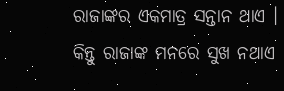ରାଜାଙ୍କର ଏକମାତ୍ର ସନ୍ତାନ ଥାଏ । କିନ୍ତୁ ରାଜାଙ୍କ ମନରେ ସୁଖ ନଥାଏ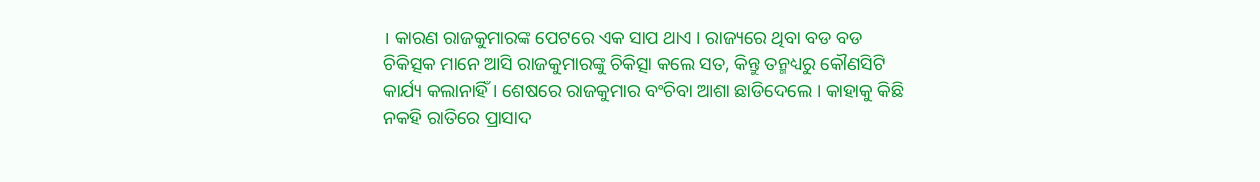। କାରଣ ରାଜକୁମାରଙ୍କ ପେଟରେ ଏକ ସାପ ଥାଏ । ରାଜ୍ୟରେ ଥିବା ବଡ ବଡ ଚିକିତ୍ସକ ମାନେ ଆସି ରାଜକୁମାରଙ୍କୁ ଚିକିତ୍ସା କଲେ ସତ, କିନ୍ତୁ ତନ୍ମଧ୍ୟରୁ କୌଣସିଟି କାର୍ଯ୍ୟ କଲାନାହିଁ । ଶେଷରେ ରାଜକୁମାର ବଂଚିବା ଆଶା ଛାଡିଦେଲେ । କାହାକୁ କିଛି ନକହି ରାତିରେ ପ୍ରାସାଦ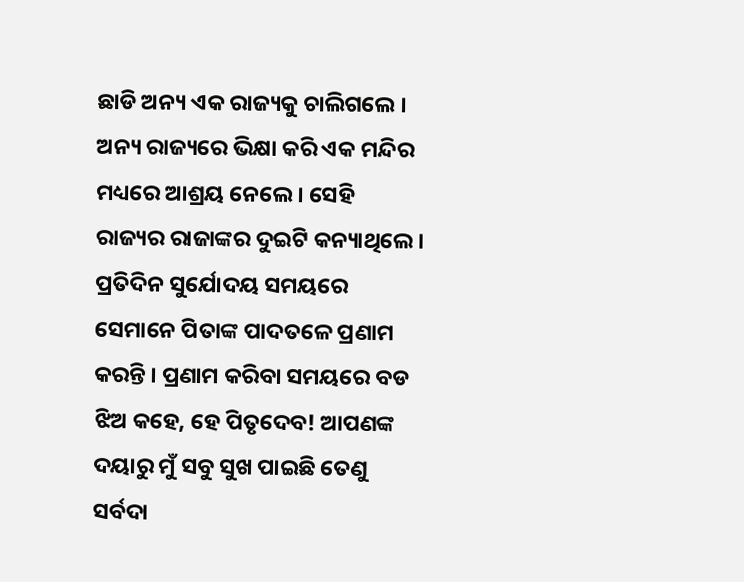ଛାଡି ଅନ୍ୟ ଏକ ରାଜ୍ୟକୁ ଚାଲିଗଲେ । ଅନ୍ୟ ରାଜ୍ୟରେ ଭିକ୍ଷା କରି ଏକ ମନ୍ଦିର ମଧ୍ୟରେ ଆଶ୍ରୟ ନେଲେ । ସେହି ରାଜ୍ୟର ରାଜାଙ୍କର ଦୁଇଟି କନ୍ୟାଥିଲେ । ପ୍ରତିଦିନ ସୁର୍ଯୋଦୟ ସମୟରେ ସେମାନେ ପିତାଙ୍କ ପାଦତଳେ ପ୍ରଣାମ କରନ୍ତି । ପ୍ରଣାମ କରିବା ସମୟରେ ବଡ ଝିଅ କହେ, ହେ ପିତୃଦେବ! ଆପଣଙ୍କ ଦୟାରୁ ମୁଁ ସବୁ ସୁଖ ପାଇଛି ତେଣୁ ସର୍ବଦା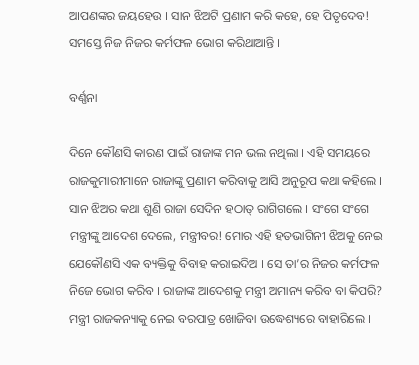ଆପଣଙ୍କର ଜୟହେଉ । ସାନ ଝିଅଟି ପ୍ରଣାମ କରି କହେ, ହେ ପିତୃଦେବ! ସମସ୍ତେ ନିଜ ନିଜର କର୍ମଫଳ ଭୋଗ କରିଥାଆନ୍ତି ।

ବର୍ଣ୍ଣନା

ଦିନେ କୌଣସି କାରଣ ପାଇଁ ରାଜାଙ୍କ ମନ ଭଲ ନଥିଲା । ଏହି ସମୟରେ ରାଜକୁମାରୀମାନେ ରାଜାଙ୍କୁ ପ୍ରଣାମ କରିବାକୁ ଆସି ଅନୁରୂପ କଥା କହିଲେ । ସାନ ଝିଅର କଥା ଶୁଣି ରାଜା ସେଦିନ ହଠାତ୍ ରାଗିଗଲେ । ସଂଗେ ସଂଗେ ମନ୍ତ୍ରୀଙ୍କୁ ଆଦେଶ ଦେଲେ, ମନ୍ତ୍ରୀବର! ମୋର ଏହି ହତଭାଗିନୀ ଝିଅକୁ ନେଇ ଯେକୌଣସି ଏକ ବ୍ୟକ୍ତିକୁ ବିବାହ କରାଇଦିଅ । ସେ ତା’ର ନିଜର କର୍ମଫଳ ନିଜେ ଭୋଗ କରିବ । ରାଜାଙ୍କ ଆଦେଶକୁ ମନ୍ତ୍ରୀ ଅମାନ୍ୟ କରିବ ବା କିପରି? ମନ୍ତ୍ରୀ ରାଜକନ୍ୟାକୁ ନେଇ ବରପାତ୍ର ଖୋଜିବା ଉଦ୍ଧେଶ୍ୟରେ ବାହାରିଲେ ।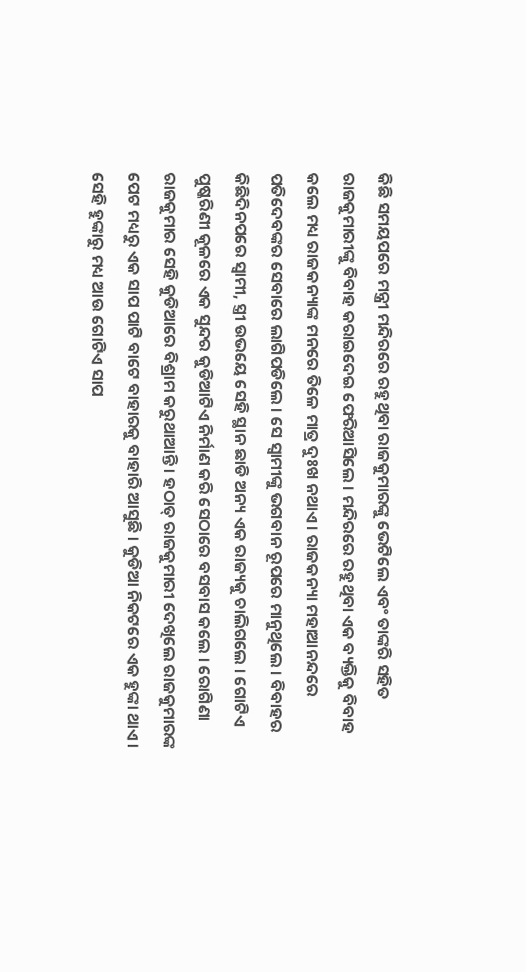କିଛି ସମୟପରେ ମନ୍ତ୍ରୀ ମନ୍ଦିରରେ ରହୁଥିବା ରାଜକୁମାରଙ୍କୁ ଭେଟିଲେ ଏବଂ ତାଙ୍କରି ସହିତ ରାଜକୁମାରୀଙ୍କୁ ବିବାହ କରାଇଦେଇ ଫେରିଆସିଲେ । ମନ୍ଦିରରେ ରହୁଥିବା ଏକ ବ୍ୟକ୍ତିକୁ ବିବାହ କଲେ ମଧ୍ୟ ରାଜକନ୍ୟାଙ୍କ ମନରେ ତିଳେ ମାତ୍ର ଦୁଃଖ ନଥାଏ । ରାଜକନ୍ୟା ମହାଆନନ୍ଦରେ ପତିଦେବଙ୍କର ସେବାରେ ଲାଗିପଡିଲେ । ସେ ସ୍ୱାମୀଙ୍କୁ ଭଗବାନ ରୂପରେ ମାନୁଥିଲେ । ବିବାହର କିଛିଦିନପରେ ସ୍ୱାମୀ, ସ୍ତ୍ରୀ ଉଭୟେ ସେହି ସ୍ଥାନ ଛାଡି ଅନ୍ୟ ଏକ ରାଜ୍ୟକୁ ଚାଲିଗଲେ । ଗୋଟିଏ ପୁଷ୍କରିଣୀ କୂଳରେ ଏକ ସୁନ୍ଦର କୁଡିଆଟିଏ ନିର୍ମାଣ କରି ସେଠାରେ ବସବାସ କଲେ । ରୋଗିଣା ରାଜକୁମାର ସେହି କୁଡିଆରେ ବିଶ୍ରାମ କରୁଥାଆନ୍ତି । ହଠାତ୍ ରାଜକୁମାରୀ ଦେଖିଲେ ରାଜକୁମାରଙ୍କ ପେଟ ମଧ୍ୟରୁ ଏକ ସାପ ପାଟି ବାଟେ ବାହାରକୁ ବାହାରି ଆସୁଛି । କୁଡିଆ ନିକଟରେ ଏକ ହୁଙ୍କା ଥାଏ । ସେହି ହୁଙ୍କାରୁ ମଧ୍ୟ ଆଉ ଗୋଟିଏ ସାପ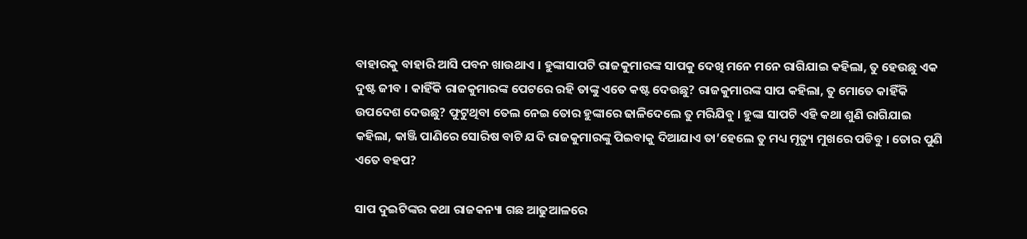ବାହାରକୁ ବାହାରି ଆସି ପବନ ଖାଉଥାଏ । ହୁଙ୍କାସାପଟି ରାଜକୁମାରଙ୍କ ସାପକୁ ଦେଖି ମନେ ମନେ ରାଗିଯାଇ କହିଲା, ତୁ ହେଉଛୁ ଏକ ଦୁଷ୍ଟ ଜୀବ । କାହିଁକି ରାଜକୁମାରଙ୍କ ପେଟରେ ରହି ତାଙ୍କୁ ଏତେ କଷ୍ଟ ଦେଉଛୁ? ରାଜକୁମାରଙ୍କ ସାପ କହିଲା, ତୁ ମୋତେ କାହିଁକି ଉପଦେଶ ଦେଉଛୁ? ଫୁଟୁଥିବା ତେଲ ନେଇ ତୋର ହୁଙ୍କାରେ ଢାଳିଦେଲେ ତୁ ମରିଯିବୁ । ହୁଙ୍କା ସାପଟି ଏହି କଥା ଶୁଣି ରାଗିଯାଇ କହିଲା, କାଞ୍ଜି ପାଣିରେ ସୋରିଷ ବାଟି ଯଦି ରାଜକୁମାରଙ୍କୁ ପିଇବାକୁ ଦିଆଯାଏ ତା’ହେଲେ ତୁ ମଧ୍ୟ ମୃତ୍ୟୁ ମୁଖରେ ପଡିବୁ । ତୋର ପୁଣି ଏତେ ବହପ?

ସାପ ଦୁଇଟିଙ୍କର କଥା ରାଜକନ୍ୟା ଗଛ ଆଢୁଆଳରେ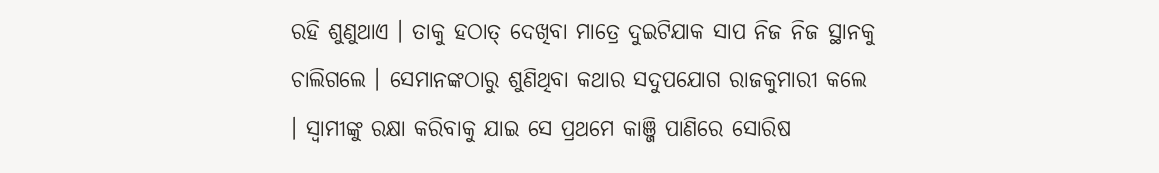ରହି ଶୁଣୁଥାଏ । ତାକୁ ହଠାତ୍ ଦେଖିବା ମାତ୍ରେ ଦୁଇଟିଯାକ ସାପ ନିଜ ନିଜ ସ୍ଥାନକୁ ଚାଲିଗଲେ । ସେମାନଙ୍କଠାରୁ ଶୁଣିଥିବା କଥାର ସଦୁପଯୋଗ ରାଜକୁମାରୀ କଲେ । ସ୍ୱାମୀଙ୍କୁ ରକ୍ଷା କରିବାକୁ ଯାଇ ସେ ପ୍ରଥମେ କାଞ୍ଜି ପାଣିରେ ସୋରିଷ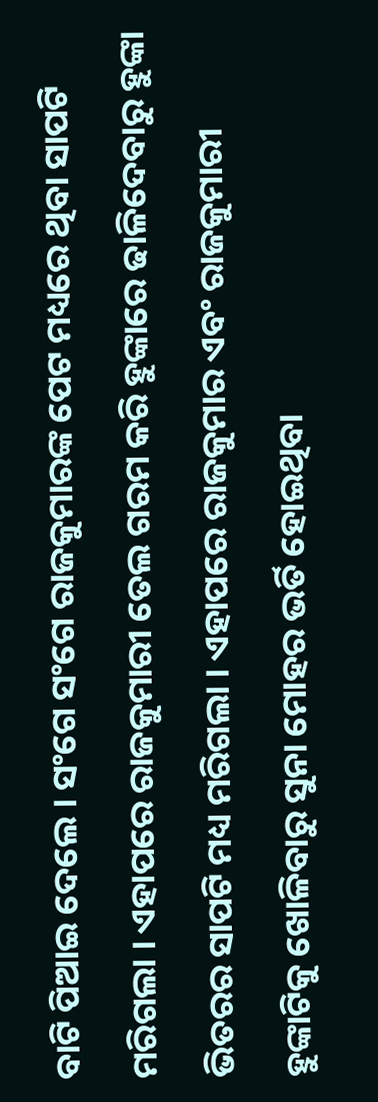ବାଟି ପିଆଇ ଦେଲେ । ସଂଗେ ସଂଗେ ରାଜକୁମାରଙ୍କ ପେଟ ମଧ୍ୟରେ ଥିବା ସାପଟି ମରିଗଲା । ଏହାପରେ ରାଜକୁମାରୀ ତେଲ ଗରମ କରି ହୁଙ୍କାରେ ଢାଳିଦେବାରୁ ହୁଙ୍କା ଭିତରର ସାପଟି ମଧ୍ୟ ମରିଗଲା । ଏହାପରେ ରାଜକୁମାର ଏବଂ ରାଜକୁମାରୀ ହୁଙ୍କାଟିକୁ ଖୋଳିବାରୁ ସୁନା ମୋହର ଭର୍ତି ହୋଇଥିବା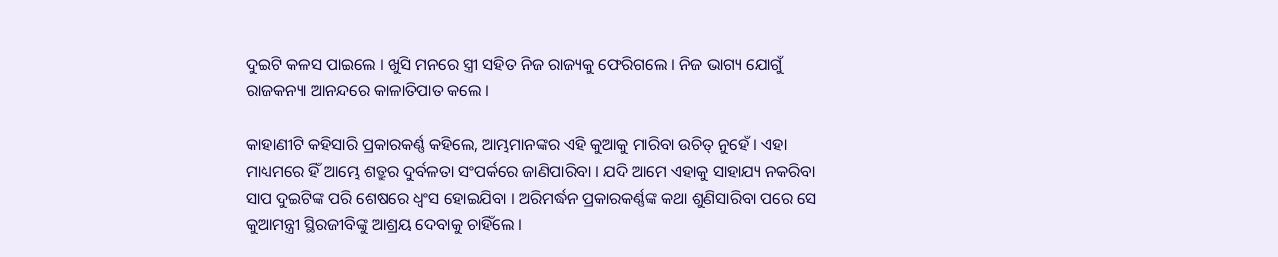ଦୁଇଟି କଳସ ପାଇଲେ । ଖୁସି ମନରେ ସ୍ତ୍ରୀ ସହିତ ନିଜ ରାଜ୍ୟକୁ ଫେରିଗଲେ । ନିଜ ଭାଗ୍ୟ ଯୋଗୁଁ ରାଜକନ୍ୟା ଆନନ୍ଦରେ କାଳାତିପାତ କଲେ ।

କାହାଣୀଟି କହିସାରି ପ୍ରକାରକର୍ଣ୍ଣ କହିଲେ, ଆମ୍ଭମାନଙ୍କର ଏହି କୁଆକୁ ମାରିବା ଉଚିତ୍ ନୁହେଁ । ଏହା ମାଧ୍ୟମରେ ହିଁ ଆମ୍ଭେ ଶତ୍ରୁର ଦୁର୍ବଳତା ସଂପର୍କରେ ଜାଣିପାରିବା । ଯଦି ଆମେ ଏହାକୁ ସାହାଯ୍ୟ ନକରିବା ସାପ ଦୁଇଟିଙ୍କ ପରି ଶେଷରେ ଧ୍ୱଂସ ହୋଇଯିବା । ଅରିମର୍ଦ୍ଧନ ପ୍ରକାରକର୍ଣ୍ଣଙ୍କ କଥା ଶୁଣିସାରିବା ପରେ ସେ କୁଆମନ୍ତ୍ରୀ ସ୍ଥିରଜୀବିଙ୍କୁ ଆଶ୍ରୟ ଦେବାକୁ ଚାହିଁଲେ ।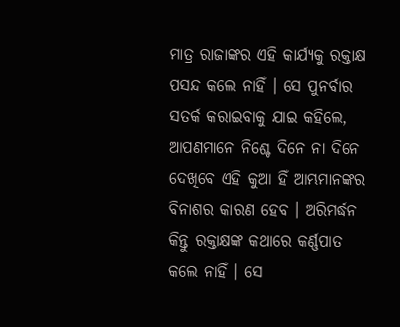ମାତ୍ର ରାଜାଙ୍କର ଏହି କାର୍ଯ୍ୟକୁ ରକ୍ତାକ୍ଷ ପସନ୍ଦ କଲେ ନାହିଁ । ସେ ପୁନର୍ବାର ସତର୍କ କରାଇବାକୁ ଯାଇ କହିଲେ, ଆପଣମାନେ ନିଶ୍ଚେ ଦିନେ ନା ଦିନେ ଦେଖିବେ ଏହି କୁଆ ହିଁ ଆମ୍ଭମାନଙ୍କର ବିନାଶର କାରଣ ହେବ । ଅରିମର୍ଦ୍ଧନ କିନ୍ତୁ ରକ୍ତାକ୍ଷଙ୍କ କଥାରେ କର୍ଣ୍ଣପାତ କଲେ ନାହିଁ । ସେ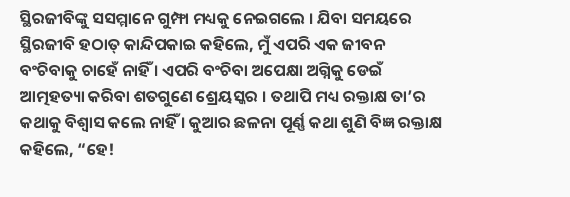ସ୍ଥିରଜୀବିଙ୍କୁ ସସମ୍ମାନେ ଗୁମ୍ଫା ମଧ୍ୟକୁ ନେଇଗଲେ । ଯିବା ସମୟରେ ସ୍ଥିରଜୀବି ହଠାତ୍ କାନ୍ଦିପକାଇ କହିଲେ, ମୁଁ ଏପରି ଏକ ଜୀବନ ବଂଚିବାକୁ ଚାହେଁ ନାହିଁ । ଏପରି ବଂଚିବା ଅପେକ୍ଷା ଅଗ୍ନିକୁ ଡେଇଁ ଆତ୍ମହତ୍ୟା କରିବା ଶତଗୁଣେ ଶ୍ରେୟସ୍କର । ତଥାପି ମଧ୍ୟ ରକ୍ତାକ୍ଷ ତା’ର କଥାକୁ ବିଶ୍ୱାସ କଲେ ନାହିଁ । କୁଆର ଛଳନା ପୂର୍ଣ୍ଣ କଥା ଶୁଣି ବିଜ୍ଞ ରକ୍ତାକ୍ଷ କହିଲେ, “ହେ!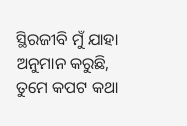ସ୍ଥିରଜୀବି ମୁଁ ଯାହା ଅନୁମାନ କରୁଛି, ତୁମେ କପଟ କଥା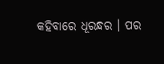କହିବାରେ ଧୂରନ୍ଧର । ପର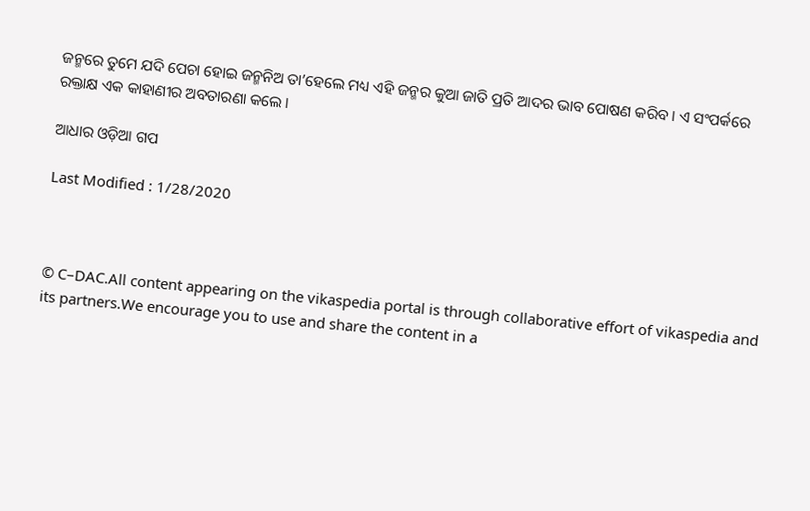ଜନ୍ମରେ ତୁମେ ଯଦି ପେଚା ହୋଇ ଜନ୍ମନିଅ ତା’ହେଲେ ମଧ୍ୟ ଏହି ଜନ୍ମର କୁଆ ଜାତି ପ୍ରତି ଆଦର ଭାବ ପୋଷଣ କରିବ । ଏ ସଂପର୍କରେ ରକ୍ତାକ୍ଷ ଏକ କାହାଣୀର ଅବତାରଣା କଲେ ।

ଆଧାର ଓଡ଼ିଆ ଗପ

Last Modified : 1/28/2020



© C–DAC.All content appearing on the vikaspedia portal is through collaborative effort of vikaspedia and its partners.We encourage you to use and share the content in a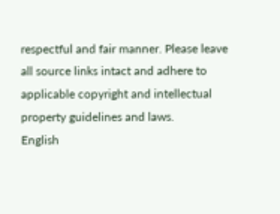respectful and fair manner. Please leave all source links intact and adhere to applicable copyright and intellectual property guidelines and laws.
English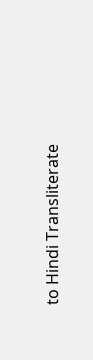to Hindi Transliterate